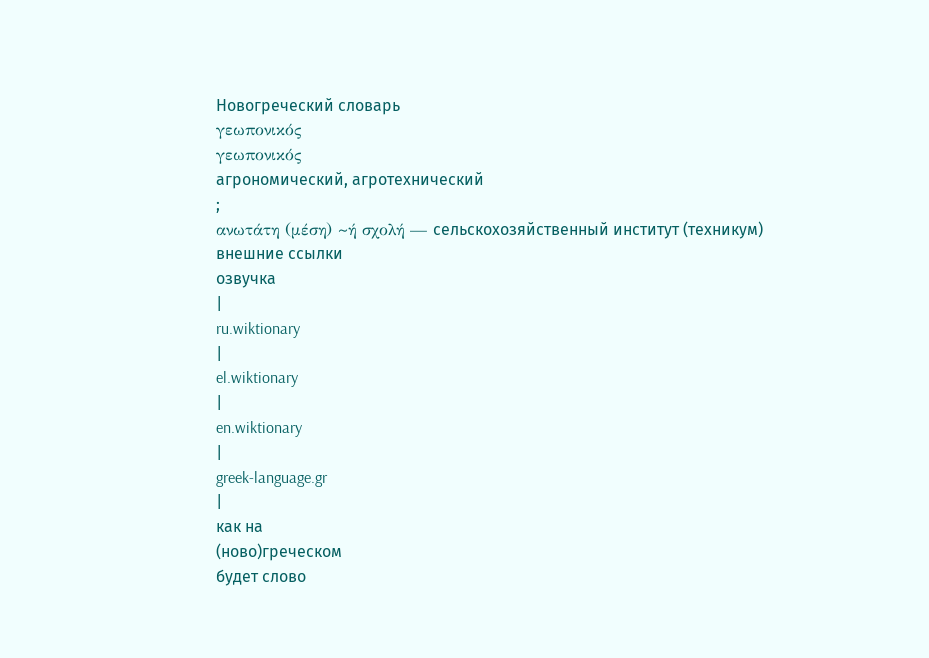Новогреческий словарь
γεωπονικός
γεωπονικός
агрономический, агротехнический
;
ανωτάτη (μέση) ~ή σχολή — сельскохозяйственный институт (техникум)
внешние ссылки
озвучка
|
ru.wiktionary
|
el.wiktionary
|
en.wiktionary
|
greek-language.gr
|
как на
(ново)греческом
будет слово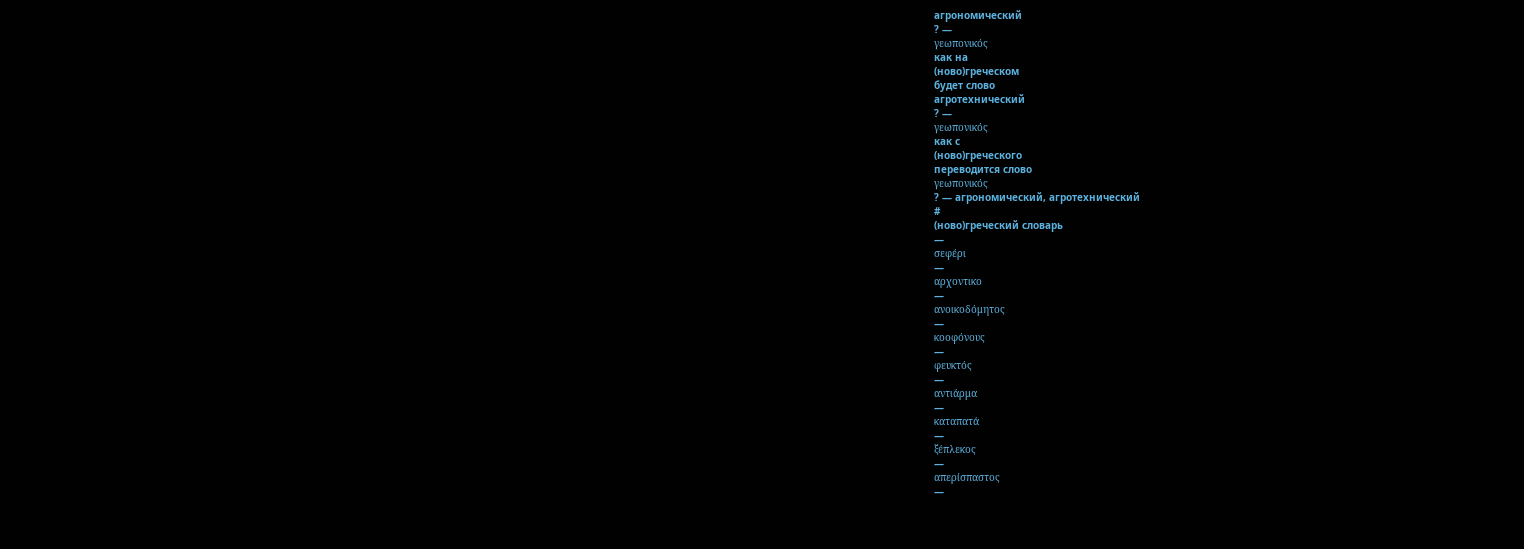агрономический
? —
γεωπονικός
как на
(ново)греческом
будет слово
агротехнический
? —
γεωπονικός
как с
(ново)греческого
переводится слово
γεωπονικός
? — агрономический, агротехнический
#
(ново)греческий словарь
—
σεφέρι
—
αρχοντικο
—
ανοικοδόμητος
—
κοοφόνους
—
φευκτός
—
αντιάρμα
—
καταπατά
—
ξέπλεκος
—
απερίσπαστος
—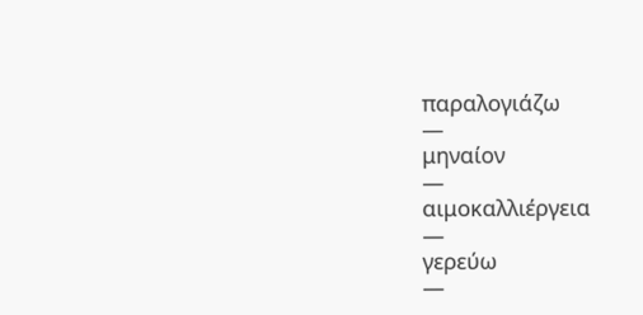παραλογιάζω
—
μηναίον
—
αιμοκαλλιέργεια
—
γερεύω
—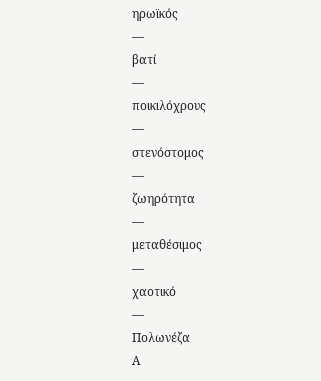ηρωϊκός
—
βατί
—
ποικιλόχρους
—
στενόστομος
—
ζωηρότητα
—
μεταθέσιμος
—
χαοτικό
—
Πολωνέζα
Α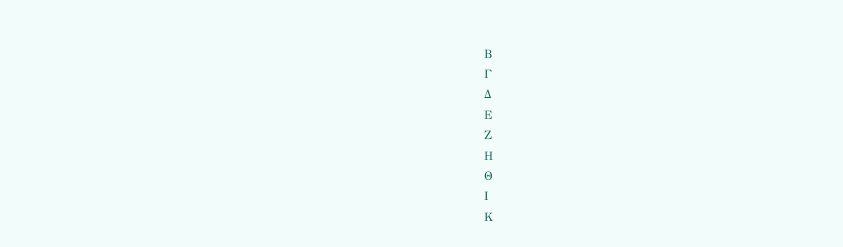Β
Γ
Δ
Ε
Ζ
Η
Θ
Ι
Κ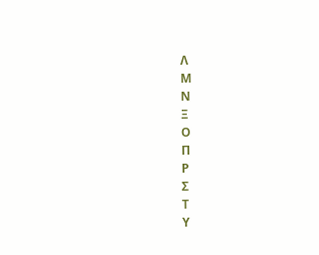Λ
Μ
Ν
Ξ
Ο
Π
Ρ
Σ
Τ
Υ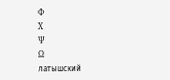Φ
Χ
Ψ
Ω
латышский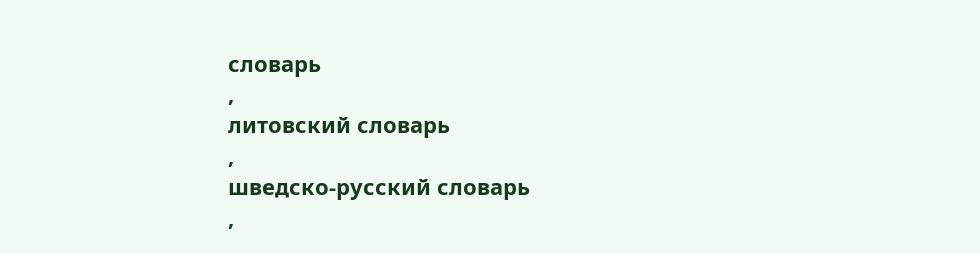словарь
,
литовский словарь
,
шведско-русский словарь
,